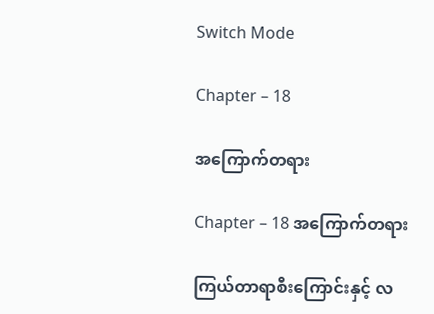Switch Mode

Chapter – 18

အကြောက်တရား

Chapter – 18 အကြောက်တရား

ကြယ်တာရာစီးကြောင်းနှင့် လ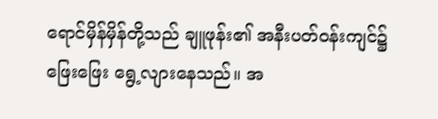ရောင်မှိန်မှိန်တို့သည် ချူဖုန်း၏ အနီးပတ်ဝန်းကျင်၌ ဖြေးဖြေး ရွေ့လျားနေသည်။ အ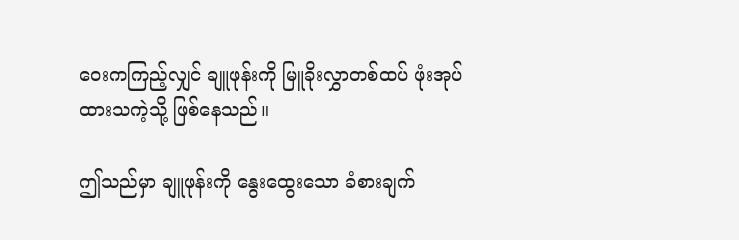ဝေးကကြည့်လျှင် ချူဖုန်းကို မြူခိုးလွှာတစ်ထပ် ဖုံးအုပ်ထားသကဲ့သို့ ဖြစ်နေသည်။

ဤသည်မှာ ချူဖုန်းကို နွေးထွေးသော ခံစားချက်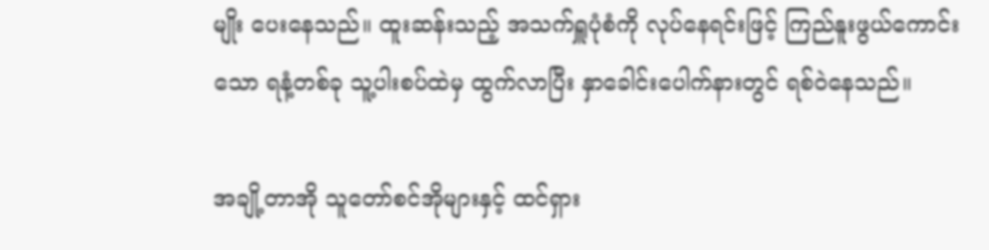မျိုး ပေးနေသည်။ ထူးဆန်းသည့် အသက်ရှူပုံစံကို လုပ်နေရင်းဖြင့် ကြည်နူးဖွယ်ကောင်းသော ရနံ့တစ်ခု သူ့ပါးစပ်ထဲမှ ထွက်လာပြီး နှာ‌ခေါင်းပေါက်နားတွင် ရစ်ဝဲနေသည်။

အချို့တာအို သူတော်စင်အိုများနှင့် ထင်ရှား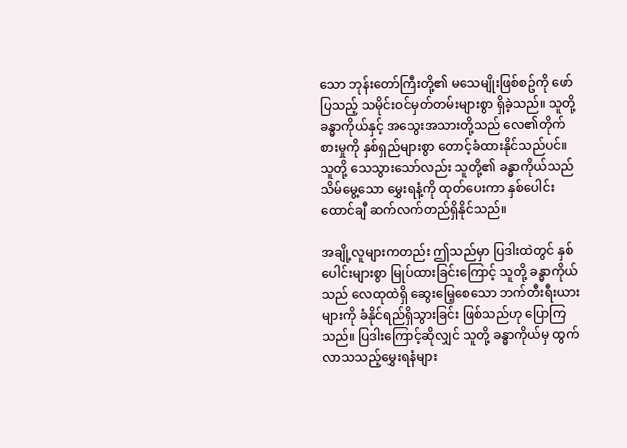သော ဘုန်းတော်ကြီးတို့၏ မသေမျိုးဖြစ်စဥ်ကို ဖော်ပြသည့် သမိုင်းဝင်မှတ်တမ်းများစွာ ရှိခဲ့သည်။ သူတို့ခန္ဓာကိုယ်နှင့် အသွေးအသားတို့သည် လေ၏တိုက်စားမှုကို နှစ်ရှည်များစွာ တောင့်ခံထားနိုင်သည်ပင်။ သူတို့ သေသွားသော်လည်း သူတို့၏ ခန္ဓာကိုယ်သည် သိမ်မွေ့သော မွှေးရနံ့ကို ထုတ်ပေးကာ နှစ်ပေါင်းထောင်ချီ ဆက်လက်တည်ရှိနိုင်သည်။

အချို့လူများကတည်း ဤသည်မှာ ပြဒါးထဲတွင် နှစ်ပေါင်းများစွာ မြုပ်ထားခြင်းကြောင့် သူတို့ ခန္ဓာကိုယ်သည် လေထုထဲရှိ ဆွေးမြေ့စေသော ဘက်တီးရီးယားများကို ခံနိုင်ရည်ရှိသွားခြင်း ဖြစ်သည်ဟု ပြောကြသည်။ ပြဒါးကြောင့်ဆိုလျှင် သူတို့ ခန္ဓာကိုယ်မှ ထွက်လာသသည့်မွှေးရနံများ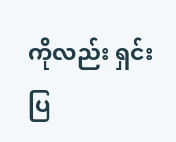ကိုလည်း ရှင်းပြ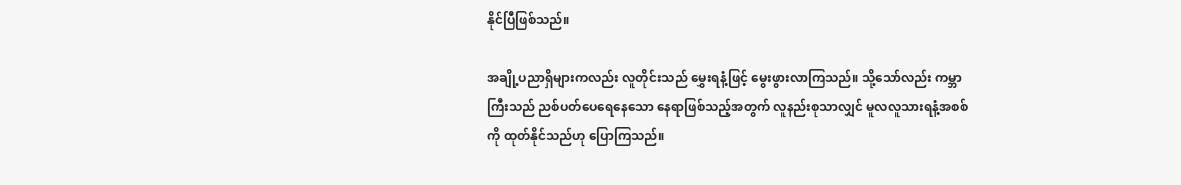နိုင်ပြီဖြစ်သည်။

အချို့ပညာရှိများကလည်း လူတိုင်းသည် မွှေးရနံ့ဖြင့် မွေးဖွားလာကြသည်။ သို့သော်လည်း ကမ္ဘာကြီးသည် ညစ်ပတ်ပေရေနေသော နေရာဖြစ်သည့်အတွက် လူနည်းစုသာလျှင် မူလလူသားရနံ့အစစ်ကို ထုတ်နိုင်သည်ဟု ပြောကြသည်။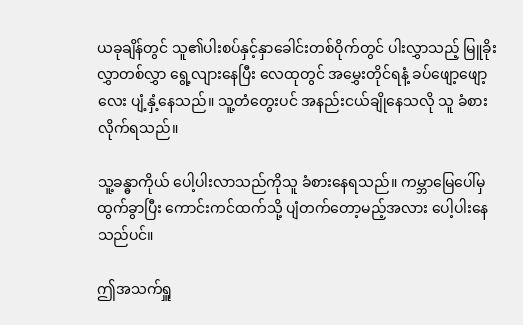ယခုချိန်တွင် သူ၏ပါးစပ်နှင့်နှာခေါင်းတစ်ဝိုက်တွင် ပါးလွှာသည့် မြူခိုးလွှာတစ်လွှာ ရွေ့လျားနေပြီး လေထုတွင် အမွှေးတိုင်ရနံ့ ခပ်ဖျော့ဖျော့လေး ပျံ့နှံ့နေသည်။ သူ့တံတွေးပင် အနည်းငယ်ချိုနေသလို သူ ခံစားလိုက်ရသည်။

သူ့ခန္ဓာကိုယ် ပေါ့ပါးလာသည်ကိုသူ ခံစားနေရသည်။ ကမ္ဘာမြေပေါ်မှ ထွက်ခွာပြီး ကောင်းကင်ထက်သို့ ပျံတက်တော့မည့်အလား ပေါ့ပါးနေသည်ပင်။

ဤအသက်ရှူ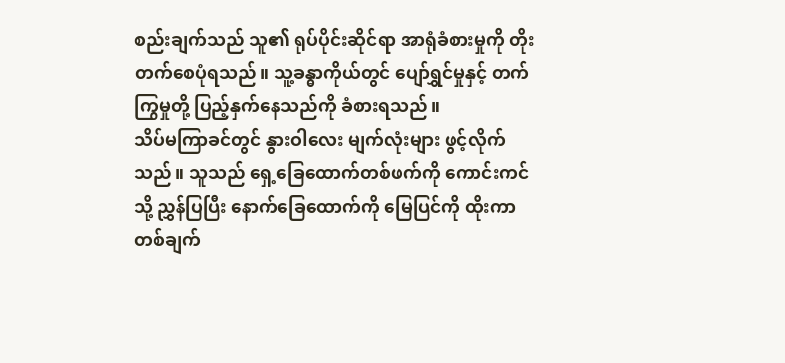စည်းချက်သည် သူ၏ ရုပ်ပိုင်းဆိုင်ရာ အာရုံခံစားမှုကို တိုးတက်စေပုံရသည်။ သူ့ခန္ဓာကိုယ်တွင် ပျော်ရွှင်မှုနှင့် တက်ကြွမှုတို့ ပြည့်နှက်နေသည်ကို ခံစားရသည်။
သိပ်မကြာခင်တွင် နွားဝါလေး မျက်လုံးများ ဖွင့်လိုက်သည်။ သူသည် ရှေ့ခြေထောက်တစ်ဖက်ကို ကောင်းကင်သို့ ညွှန်ပြပြီး နောက်ခြေထောက်ကို မြေပြင်ကို ထိုးကာ တစ်ချက်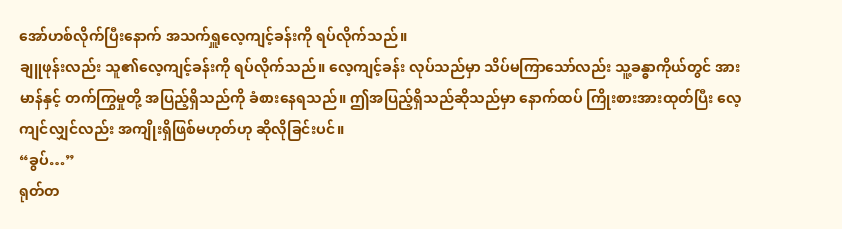အော်ဟစ်လိုက်ပြီးနောက် အသက်ရှူလေ့ကျင့်ခန်းကို ရပ်လိုက်သည်။
ချူဖုန်းလည်း သူ၏လေ့ကျင့်ခန်းကို ရပ်လိုက်သည်။ လေ့ကျင့်ခန်း လုပ်သည်မှာ သိပ်မကြာသော်လည်း သူ့ခန္ဓာကိုယ်တွင် အားမာန်နှင့် တက်ကြွမှုတို့ အပြည့်ရှိသည်ကို ခံစားနေရသည်။ ဤအပြည့်ရှိသည်ဆိုသည်မှာ နောက်ထပ် ကြိုးစားအားထုတ်ပြီး လေ့ကျင်လျှင်လည်း အကျိုးရှိဖြစ်မဟုတ်ဟု ဆိုလိုခြင်းပင်။
“ခွပ်…”
ရုတ်တ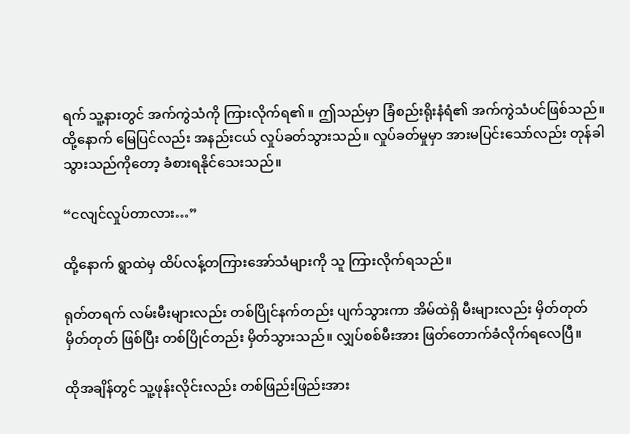ရက် သူ့နားတွင် အက်ကွဲသံကို ကြားလိုက်ရ၏။ ဤသည်မှာ ခြံစည်းရိုးနံရံ၏ အက်ကွဲသံပင်ဖြစ်သည်။ ထို့နောက် မြေပြင်လည်း အနည်းငယ် လှုပ်ခတ်သွားသည်။ လှုပ်ခတ်မှုမှာ အားမပြင်းသော်လည်း တုန်ခါသွားသည်ကိုတော့ ခံစားရနိုင်သေးသည်။

“ငလျင်လှုပ်တာလား…”

ထို့နောက် ရွာထဲမှ ထိပ်လန့်တကြားအော်သံများကို သူ ကြားလိုက်ရသည်။

ရုတ်တရက် လမ်းမီးများလည်း တစ်ပြိုင်နက်တည်း ပျက်သွားကာ အိမ်ထဲရှိ မီးများလည်း မှိတ်တုတ်မှိတ်တုတ် ဖြစ်ပြီး တစ်ပြိုင်တည်း မှိတ်သွားသည်။ လျှပ်စစ်မီးအား ဖြတ်တောက်ခံလိုက်ရလေပြီ။

ထိုအချိန်တွင် သူ့ဖုန်းလိုင်းလည်း တစ်ဖြည်းဖြည်းအား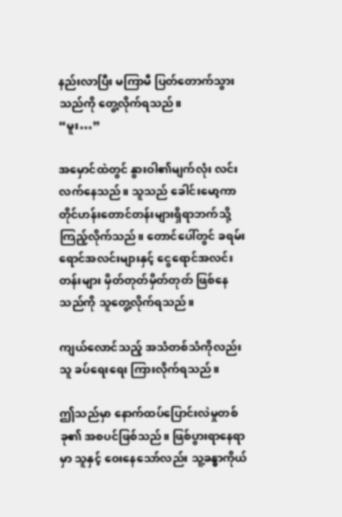နည်းလာပြီး မကြာမီ ပြတ်တောက်သွားသည်ကို တွေ့လိုက်ရသည်။
“မူး…”

အမှောင်ထဲတွင် နွားဝါ၏မျက်လုံး လင်းလက်နေသည်။ သူသည် ခေါင်းမော့ကာ တိုင်ဟန်းတောင်တန်းများရှိရာဘက်သို့ ကြည့်လိုက်သည်။ တောင်ပေါ်တွင် ခရမ်းရောင်အလင်းများနှင့် ငွေရောင်အလင်းတန်းများ မှိတ်တုတ်မှိတ်တုတ် ဖြစ်နေသည်ကို သူတွေ့လိုက်ရသည်။

ကျယ်လောင်သည့် အသံတစ်သံကိုလည်း သူ ခပ်ရေးရေး ကြားလိုက်ရသည်။

ဤသည်မှာ နောက်ထပ်ပြောင်းလဲမှုတစ်ခု၏ အစပင်ဖြစ်သည်။ ဖြစ်ပွားရာနေရာမှာ သူနှင့် ဝေးနေသော်လည်း သူ့ခန္ဓာကိုယ်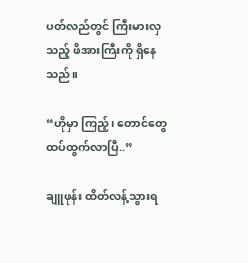ပတ်လည်တွင် ကြီးမားလှသည့် ဖိအားကြီးကို ရှိနေသည်။

“ဟိုမှာ ကြည့်၊ တောင်တွေ ထပ်ထွက်လာပြီ..”

ချူဖုန်း ထိတ်လန့်သွားရ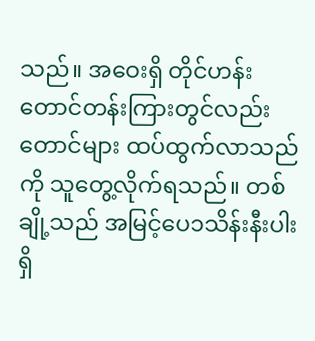သည်။ အဝေးရှိ တိုင်ဟန်းတောင်တန်းကြားတွင်လည်း တောင်များ ထပ်ထွက်လာသည်ကို သူတွေ့လိုက်ရသည်။ တစ်ချို့သည် အမြင့်ပေ၁သိန်းနီးပါးရှိ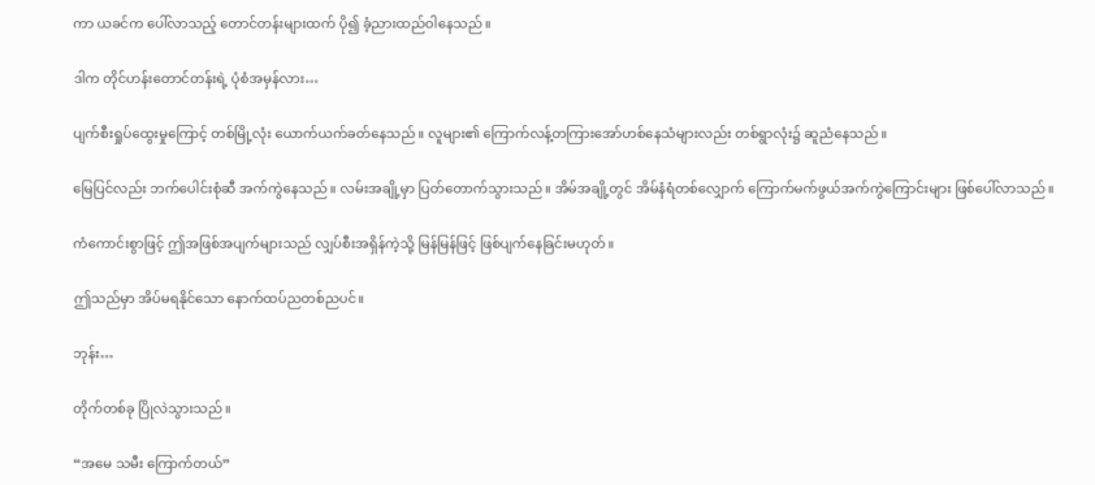ကာ ယခင်က ပေါ်လာသည့် တောင်တန်းများထက် ပို၍ ခံ့ညားထည်ဝါနေသည်။

ဒါက တိုင်ဟန်းတောင်တန်းရဲ့ ပုံစံအမှန်လား…

ပျက်စီးရှုပ်ထွေးမှုကြောင့် တစ်မြို့လုံး ယောက်ယက်ခတ်နေသည်။ လူများ၏ ကြောက်လန့်တကြားအော်ဟစ်နေသံများလည်း တစ်ရွာလုံး၌ ဆူညံနေသည်။

မြေပြင်လည်း ဘက်ပေါင်းစုံဆီ အက်ကွဲနေသည်။ လမ်းအချို့မှာ ပြတ်တောက်သွားသည်။ အိမ်အချို့တွင် အိမ်နံရံတစ်လျှောက် ကြောက်မက်ဖွယ်အက်ကွဲကြောင်းများ ဖြစ်ပေါ်လာသည်။

ကံကောင်းစွာဖြင့် ဤအဖြစ်အပျက်များသည် လျှပ်စီးအရှိန်ကဲ့သို့ မြန်မြန်ဖြင့် ဖြစ်ပျက်နေခြင်းမဟုတ်။

ဤသည်မှာ အိပ်မရနိုင်သော နောက်ထပ်ညတစ်ညပင်။

ဘုန်း…

တိုက်တစ်ခု ပြိုလဲသွားသည်။

“အမေ သမီး ကြောက်တယ်”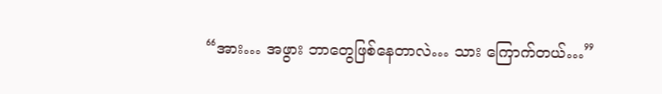“အား… အဖွား ဘာတွေဖြစ်နေတာလဲ… သား ကြောက်တယ်…”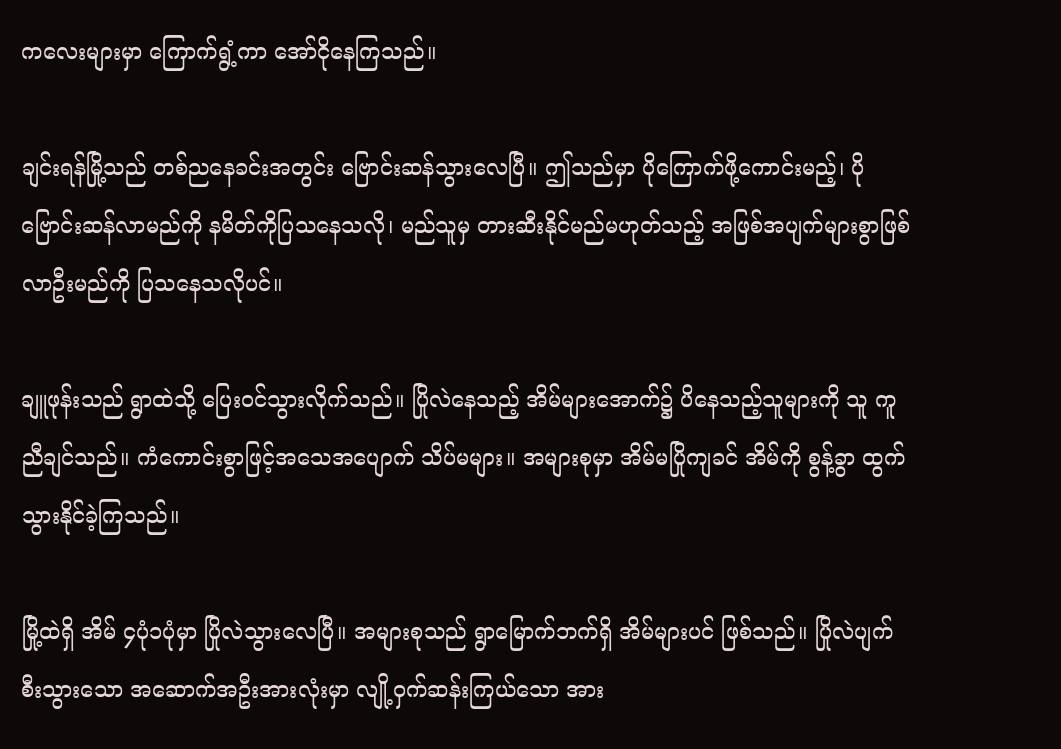ကလေးများမှာ ကြောက်ရွံ့ကာ အော်ငိုနေကြသည်။

ချင်းရန်မြို့သည် တစ်ညနေခင်းအတွင်း ဗြောင်းဆန်သွားလေပြီ။ ဤသည်မှာ ပိုကြောက်ဖို့ကောင်းမည့်၊ ပိုဗြောင်းဆန်လာမည်ကို နမိတ်ကိုပြသနေသလို၊ မည်သူမှ တားဆီးနိုင်မည်မဟုတ်သည့် အဖြစ်အပျက်များစွာဖြစ်လာဦးမည်ကို ပြသနေသလိုပင်။

ချူဖုန်းသည် ရွာထဲသို့ ပြေးဝင်သွားလိုက်သည်။ ပြိုလဲနေသည့် အိမ်များအောက်၌ ပိနေသည့်သူများကို သူ ကူညီချင်သည်။ ကံကောင်းစွာဖြင့်အသေအပျောက် သိပ်မများ။ အများစုမှာ အိမ်မပြိုကျခင် အိမ်ကို စွန့်ခွာ ထွက်သွားနိုင်ခဲ့ကြသည်။

မြို့ထဲရှိ အိမ် ၄ပုံ၁ပုံမှာ ပြိုလဲသွားလေပြီ။ အများစုသည် ရွာမြောက်ဘက်ရှိ အိမ်များပင် ဖြစ်သည်။ ပြိုလဲပျက်စီးသွားသော အဆောက်အဦးအားလုံးမှာ လျို့ဝှက်ဆန်းကြယ်သော အား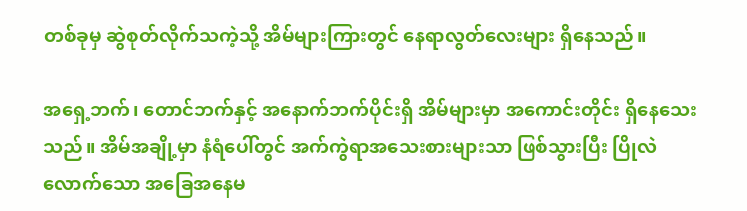တစ်ခုမှ ဆွဲစုတ်လိုက်သကဲ့သို့ အိမ်များကြားတွင် နေရာလွတ်လေးများ ရှိနေသည်။

အရှေ့ဘက်၊ တောင်ဘက်နှင့် အနောက်ဘက်ပိုင်းရှိ အိမ်များမှာ အကောင်းတိုင်း ရှိနေသေးသည်။ အိမ်အချို့မှာ နံရံပေါ်တွင် အက်ကွဲရာအသေးစားများသာ ဖြစ်သွားပြီး ပြိုလဲလောက်သော အခြေအနေမ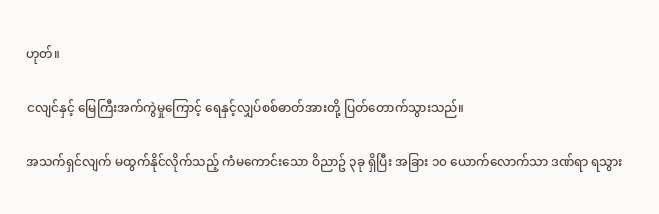ဟုတ်။

ငလျင်နှင့် မြေကြီးအက်ကွဲမှုကြောင့် ရေနှင့်လျှပ်စစ်ဓာတ်အားတို့ ပြတ်တောက်သွားသည်။

အသက်ရှင်လျက် မထွက်နိုင်လိုက်သည့် ကံမကောင်းသော ဝိညာဥ် ၃ခု ရှိပြီး အခြား ၁၀ ယောက်လောက်သာ ဒဏ်ရာ ရသွား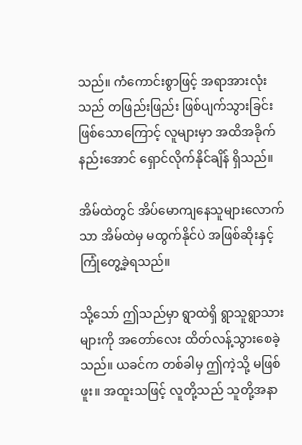သည်။ ကံကောင်းစွာဖြင့် အရာအားလုံးသည် တဖြည်းဖြည်း ဖြစ်ပျက်သွားခြင်းဖြစ်သောကြောင့် လူများမှာ အထိအခိုက်နည်းအောင် ရှောင်လိုက်နိုင်ချိန် ရှိသည်။

အိမ်ထဲတွင် အိပ်မောကျနေသူများလောက်သာ အိမ်ထဲမှ မထွက်နိုင်ပဲ အဖြစ်ဆိုးနှင့် ကြုံတွေ့ခဲ့ရသည်။

သို့သော် ဤသည်မှာ ရွာထဲရှိ ရွာသူရွာသားများကို အတော်လေး ထိတ်လန့်သွားစေခဲ့သည်။ ယခင်က တစ်ခါမှ ဤကဲ့သို့ မဖြစ်ဖူး။ အထူးသဖြင့် လူတို့သည် သူတို့အနာ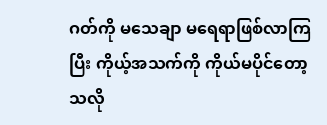ဂတ်ကို မသေချာ မ‌ရေရာဖြစ်လာကြပြီး ကိုယ့်အသက်ကို ကိုယ်မပိုင်တော့သလို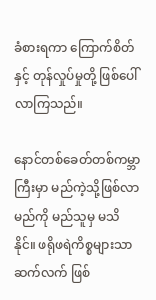ခံစားရကာ ကြောက်စိတ်နှင့် တုန်လှုပ်မှုတို့ ဖြစ်ပေါ်လာကြသည်။

နောင်တစ်ခေတ်တစ်ကမ္ဘာကြီးမှာ မည်ကဲ့သို့ဖြစ်လာမည်ကို မည်သူမှ မသိနိုင်။ ဖရိုဖရဲကိစ္စများသာ ဆက်လက် ဖြစ်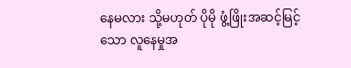နေမလား သို့မဟုတ် ပိုမို ဖွံ့ဖြိုးအဆင့်မြင့်သော လူနေမှုအ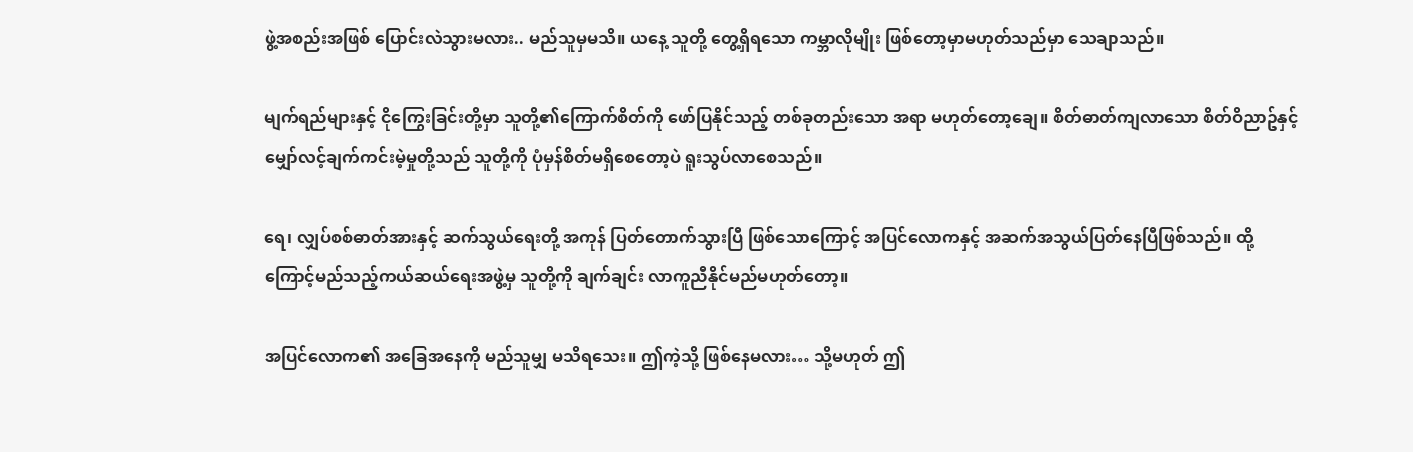ဖွဲ့အစည်းအဖြစ် ပြောင်းလဲသွားမလား.. မည်သူမှမသိ။ ယနေ့ သူတို့ တွေ့ရှိရသော ကမ္ဘာလိုမျိုး ဖြစ်တော့မှာမဟုတ်သည်မှာ သေချာသည်။

မျက်ရည်များနှင့် ငိုကြွေးခြင်းတို့မှာ သူတို့၏ကြောက်စိတ်ကို ဖော်ပြနိုင်သည့် တစ်ခုတည်းသော အရာ မဟုတ်တော့ချေ။ စိတ်ဓာတ်ကျလာသော စိတ်ဝိညာဥ်နှင့် မျှော်လင့်ချက်ကင်းမဲ့မှုတို့သည် သူတို့ကို ပုံမှန်စိတ်မရှိစေတော့ပဲ ရူးသွပ်လာစေသည်။

ရေ၊ လျှပ်စစ်ဓာတ်အားနှင့် ဆက်သွယ်‌ရေးတို့ အကုန် ပြတ်တောက်သွားပြီ ဖြစ်သောကြောင့် အပြင်လောကနှင့် အဆက်အသွယ်ပြတ်နေပြီဖြစ်သည်။ ထို့ကြောင့်မည်သည့်ကယ်ဆယ်ရေးအဖွဲ့မှ သူတို့ကို ချက်ချင်း လာကူညီနိုင်မည်မဟုတ်တော့။

အပြင်လောက၏ အခြေအနေကို မည်သူမျှ မသိရသေး။ ဤကဲ့သို့ ဖြစ်နေမလား… သို့မဟုတ် ဤ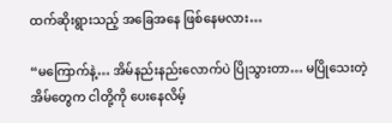ထက်ဆိုးရွားသည့် အခြေအနေ ဖြစ်နေမလား…

“မကြောက်နဲ့… အိမ်နည်းနည်းလောက်ပဲ ပြိုသွားတာ… မပြိုသေးတဲ့ အိမ်တွေက ငါတို့ကို ပေးနေလိမ့်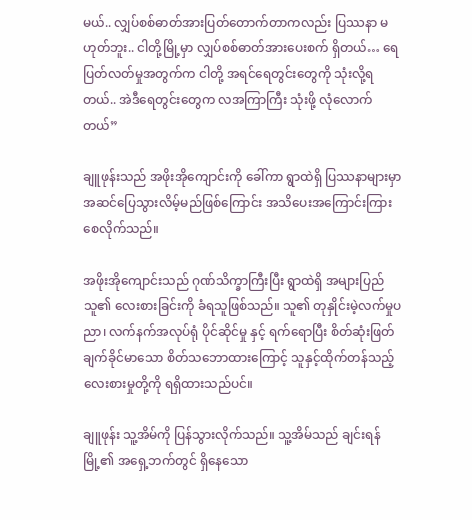မယ်.. လျှပ်စစ်ဓာတ်အားပြတ်တောက်တာကလည်း ပြဿနာ မဟုတ်ဘူး.. ငါတို့မြို့မှာ လျှပ်စစ်ဓာတ်အားပေးစက် ရှိတယ်… ရေပြတ်လတ်မှုအတွက်က ငါတို့ အရင်ရေတွင်းတွေကို သုံးလို့ရတယ်.. အဲဒီရေတွင်းတွေက လအကြာကြီး သုံးဖို့ လုံလောက်တယ်”

ချူဖုန်းသည် အဖိုးအိုကျောင်းကို ခေါ်ကာ ရွာထဲရှိ ပြဿနာများမှာ အဆင်ပြေသွားလိမ့်မည်ဖြစ်ကြောင်း အသိပေးအကြောင်းကြားစေလိုက်သည်။

အဖိုးအိုကျောင်းသည် ဂုဏ်သိက္ခာကြီးပြီး ရွာထဲရှိ အများပြည်သူ၏ လေးစားခြင်းကို ခံရသူဖြစ်သည်။ သူ၏ တုနှိုင်းမဲ့လက်မှုပညာ၊ လက်နက်အလုပ်ရုံ ပိုင်ဆိုင်မှု နှင့် ရက်ရောပြီး စိတ်ဆုံးဖြတ်ချက်ခိုင်မာသော စိတ်သဘောထားကြောင့် သူနှင့်ထိုက်တန်သည့် လေးစားမှုတို့ကို ရရှိထားသည်ပင်။

ချူဖုန်း သူ့အိမ်ကို ပြန်သွားလိုက်သည်။ သူ့အိမ်သည် ချင်းရန်မြို့၏ အရှေ့ဘက်တွင် ရှိနေသော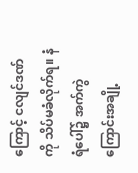ကြောင့် ငလျင်ဒဏ်ကို သိပ်မခံလိုက်ရ။ နံရံပေါ်၌ အက်ကွဲကြောင်းအချို့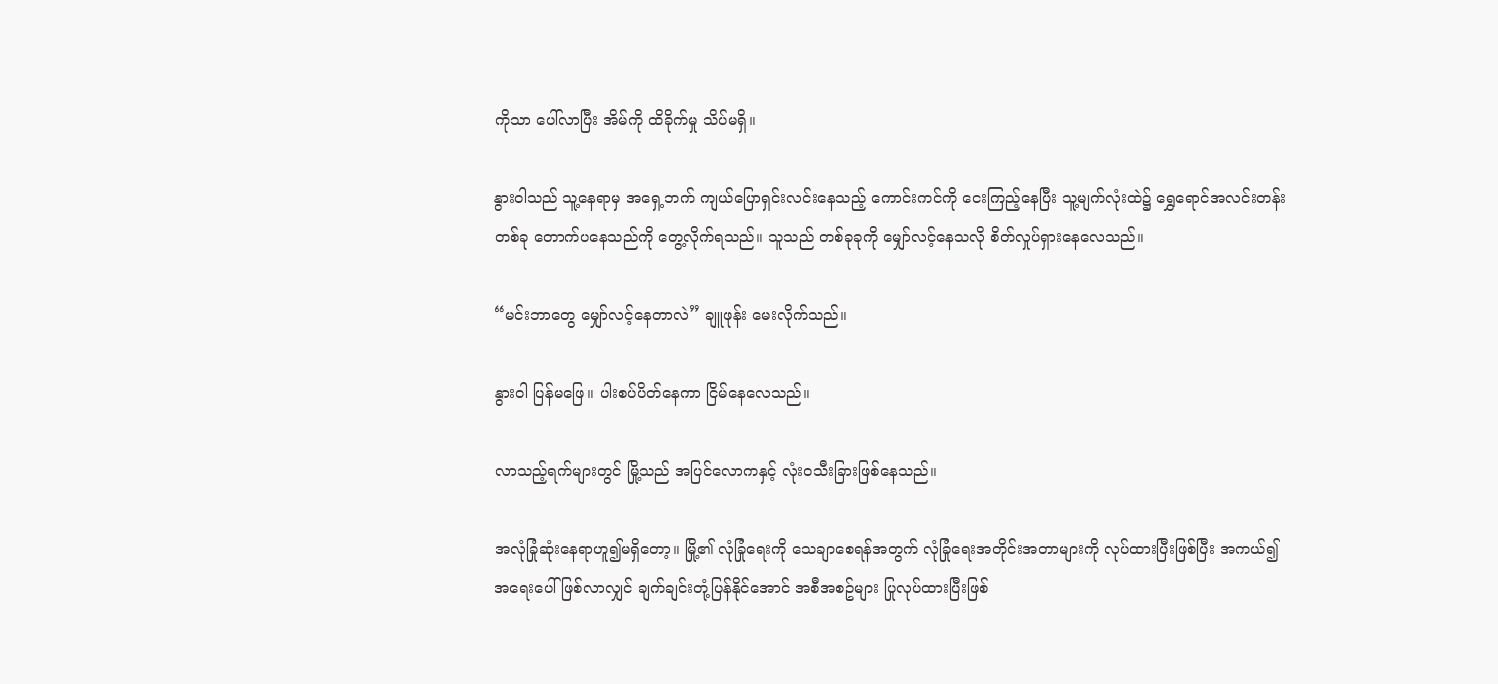ကိုသာ ပေါ်လာပြီး အိမ်ကို ထိခိုက်မှု သိပ်မရှိ။

နွားဝါသည် သူ့နေရာမှ အရှေ့ဘက် ကျယ်ပြောရှင်းလင်းနေသည့် ကောင်းကင်ကို ငေးကြည့်နေပြီး သူ့မျက်လုံးထဲ၌ ရွှေရောင်အလင်းတန်းတစ်ခု တောက်ပနေသည်ကို တွေ့လိုက်ရသည်။ သူသည် တစ်ခုခုကို မျှော်လင့်နေသလို စိတ်လှုပ်ရှားနေလေသည်။

“မင်းဘာတွေ မျှော်လင့်နေတာလဲ” ချူဖုန်း မေးလိုက်သည်။

နွားဝါ ပြန်မဖြေ။ ပါးစပ်ပိတ်နေကာ ငြိမ်နေလေသည်။

လာသည့်ရက်များတွင် မြို့သည် အပြင်လောကနှင့် လုံးဝသီးခြားဖြစ်နေသည်။

အလုံခြုံဆုံးနေရာဟူ၍မရှိတော့။ မြို့၏ လုံခြုံရေးကို သေချာစေရန်အတွက် လုံခြုံရေးအတိုင်းအတာများကို လုပ်ထားပြီးဖြစ်ပြီး အကယ်၍ အရေးပေါ်ဖြစ်လာလျှင် ချက်ချင်းတုံ့ပြန်နိုင်အောင် အစီအစဥ်များ ပြုလုပ်ထားပြီးဖြစ်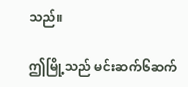သည်။

ဤမြို့သည် မင်းဆက်၆ဆက်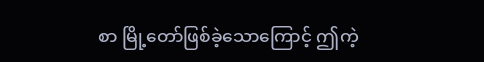စာ မြို့တော်ဖြစ်ခဲ့သောကြောင့် ဤကဲ့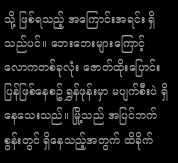သို့ ဖြစ်ရသည့် အကြောင်းအရင်း ရှိသည်ပင်။ ဘေးဘေးများကြောင့် လောကတစ်ခုလုံး ဇောတ်ထိုးပြောင်းပြန်ဖြစ်နေစဥ် ရွှန်ဖုန်းမှာ မပျက်စီးပဲ ရှိနေသေးသည်။ မြို့သည် အပြင်ဘက်စွန်းတွင် ရှိနေသည့်အတွက် ထိခိုက်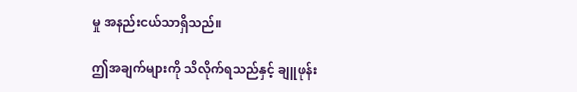မှု အနည်းငယ်သာရှိသည်။

ဤအချက်များကို သိလိုက်ရသည်နှင့် ချူဖုန်း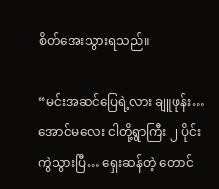စိတ်အေးသွားရသည်။

“မင်းအဆင်ပြေရဲ့လား ချူဖုန်း… အောင်မလေး ငါတို့ရွာကြီး ၂ ပိုင်းကွဲသွားပြီ… ရှေးဆန်တဲ့ တောင်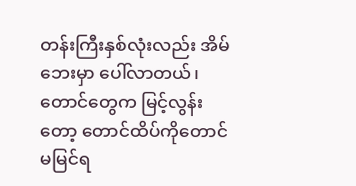တန်းကြီးနှစ်လုံးလည်း အိမ်ဘေးမှာ ပေါ်လာတယ်၊ တောင်တွေက မြင့်လွန်းတော့ တောင်ထိပ်ကိုတောင် မမြင်ရ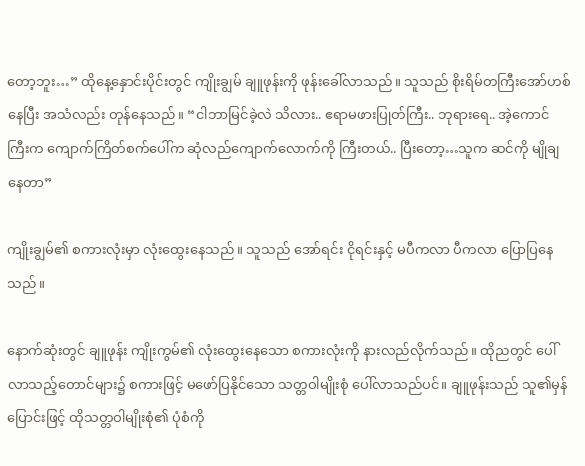တော့ဘူး…” ထိုနေ့နှောင်းပိုင်းတွင် ကျိုးချွမ် ချူဖုန်းကို ဖုန်းခေါ်လာသည်။ သူသည် စိုးရိမ်တကြီးအော်ဟစ်နေပြီး အသံလည်း တုန်နေသည်။ “ငါဘာမြင်ခဲ့လဲ သိလား.. ဧရာမဖားပြုတ်ကြီး.. ဘုရားရေ.. အဲ့ကောင်ကြီးက ကျောက်ကြိတ်စက်ပေါ်က ဆုံလည်ကျောက်လောက်ကို ကြီးတယ်.. ပြီးတော့…သူက ဆင်ကို မျိုချနေတာ”

ကျိုးချွမ်၏ စကားလုံးမှာ လုံးထွေးနေသည်။ သူသည် အော်ရင်း ငိုရင်းနှင့် မပီကလာ ပီကလာ ပြောပြနေသည်။

နောက်ဆုံးတွင် ချူဖုန်း ကျိုးကွမ်၏ လုံးထွေးနေသော စကားလုံးကို နားလည်လိုက်သည်။ ထိုညတွင် ပေါ်လာသည့်တောင်များ၌ စကားဖြင့် မဖော်ပြနိုင်သော သတ္တဝါမျိုးစုံ ပေါ်လာသည်ပင်။ ချူဖုန်းသည် သူ၏မှန်ပြောင်းဖြင့် ထိုသတ္တဝါမျိုးစုံ၏ ပုံစံကို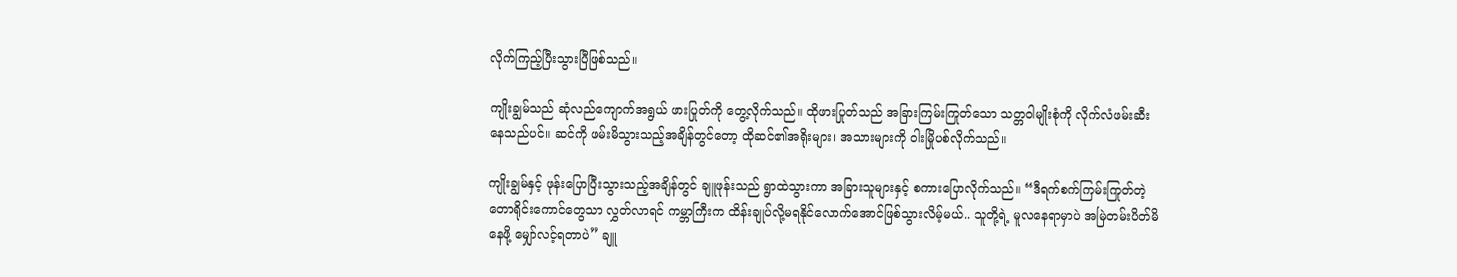လိုက်ကြည့်ပြီးသွားပြီဖြစ်သည်။

ကျိုးချွမ်သည် ဆုံလည်ကျောက်အရွယ် ဖားပြုတ်ကို တွေ့လိုက်သည်။ ထိုဖားပြုတ်သည် အခြားကြမ်းကြုတ်သော သတ္တဝါမျိုးစုံကို လိုက်လံဖမ်းဆီးနေသည်ပင်။ ဆင်ကို ဖမ်းမိသွားသည့်အချိန်တွင်တော့ ထိုဆင်၏အရိုးများ၊ အသားများကို ဝါးမြိုပစ်လိုက်သည်။

ကျိုးချွမ်နှင့် ဖုန်းပြောပြီးသွားသည့်အချိန်တွင် ချူဖုန်းသည် ရွာထဲသွားကာ အခြားသူများနှင့် စကားပြောလိုက်သည်။ “ဒီရက်စက်ကြမ်းကြုတ်တဲ့ တောရိုင်းကောင်တွေသာ လွှတ်လာရင် ကမ္ဘာကြီးက ထိန်းချုပ်လို့မရနိုင်လောက်အောင်ဖြစ်သွားလိမ့်မယ်.. သူတို့ရဲ့ မူလနေရာမှာပဲ အမြဲတမ်းပိတ်မိနေဖို့ မျှော်လင့်ရတာပဲ” ချူ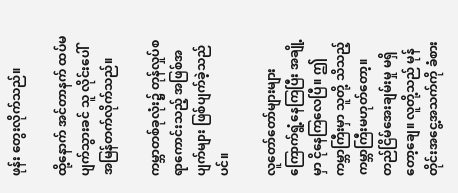ဖုန်း တွေးလိုက်သည်။

ထို့နောက် အင်တာနက် ထပ်မပျက်သွားခင် သူ လိုင်းပေါ်အမြန်တက်လိုက်သည်။

ကမ္ဘာတစ်ခုလုံး၌ တုန်လှုပ်စရာကောင်းသည့် အဖြစ်အပျက်များ ဖြစ်ပျက်ခဲ့သည်ပင်။

လူတော်တော်များများ ကြောက်ရွံ့နေကြပြီး အချို့မှာ ငိုနေကြလေပြီ။ ဤကမ္ဘာကြီးမှာ သူတို့ သိသည့် ကမ္ဘာကြီးမဟုတ်တော့။ တည်ငြိမ်အေးချမ်းမှု မရှိတော့ချေ။ လူတို့သည် မုန်တိုင်းအငွေ့အသက်ကို ခံစား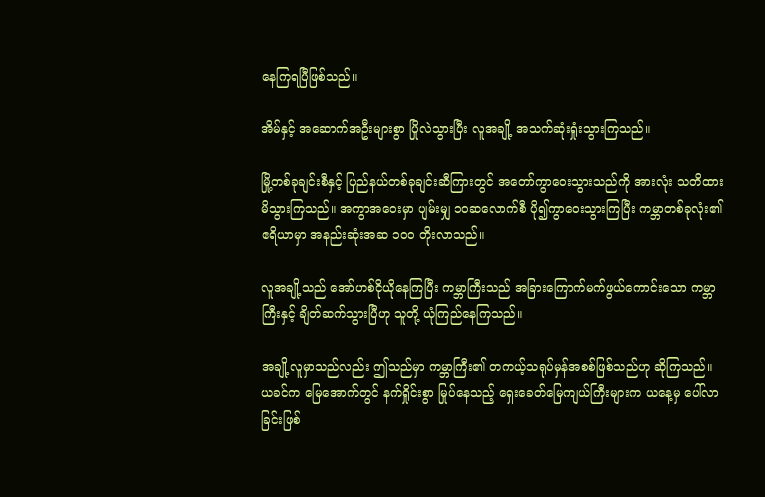နေကြရပြီဖြစ်သည်။

အိမ်နှင့် အဆောက်အဦးများစွာ ပြိုလဲသွားပြီး လူအချို့ အသက်ဆုံးရှုံးသွားကြသည်။

မြို့တစ်ခုချင်းစီနှင့် ပြည်နယ်တစ်ခုချင်းဆီကြားတွင် အတော်ကွာဝေးသွားသည်ကို အားလုံး သတိထားမိသွားကြသည်။ အကွာအဝေးမှာ ပျမ်းမျှ ၁၀ဆလောက်စီ ပို၍ကွာဝေးသွားကြပြီး ကမ္ဘာတစ်ခုလုံး၏ ဧရိယာမှာ အနည်းဆုံးအဆ ၁၀၀ တိုးလာသည်။

လူအချို့သည် အော်ဟစ်ငိုယိုနေကြပြီး ကမ္ဘာကြီးသည် အခြားကြောက်မက်ဖွယ်ကောင်းသော ကမ္ဘာကြီးနှင့် ချိတ်ဆက်သွားပြီဟု သူတို့ ယုံကြည်နေကြသည်။

အချို့လူမှာသည်လည်း ဤသည်မှာ ကမ္ဘာကြီး၏ တကယ့်သရုပ်မှန်အစစ်ဖြစ်သည်ဟု ဆိုကြသည်။ ယခင်က မြေအောက်တွင် နက်ရှိုင်းစွာ မြုပ်နေသည့် ရှေးခေတ်မြေကျယ်ကြီးများက ယနေ့မှ ပေါ်လာခြင်းဖြစ်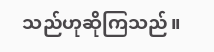သည်ဟုဆိုကြသည်။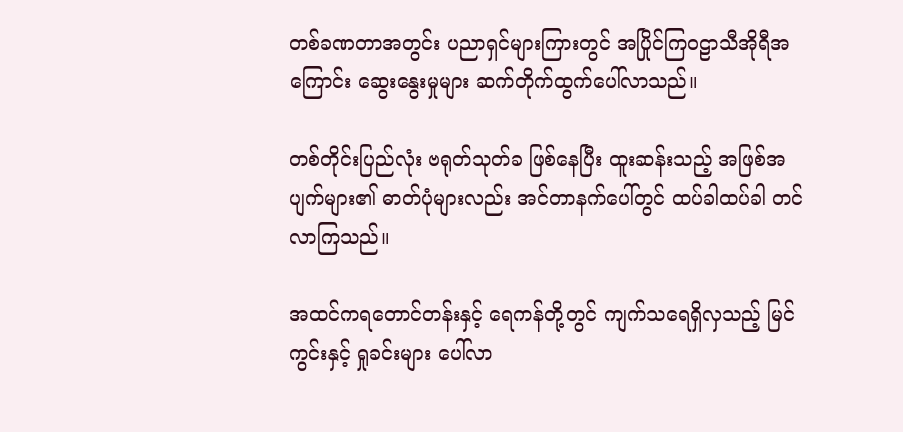တစ်ခဏတာအတွင်း ပညာရှင်များကြားတွင် အပြိုင်ကြဝဠာသီအိုရီအကြောင်း ဆွေးနွေးမှုများ ဆက်တိုက်ထွက်ပေါ်လာသည်။

တစ်တိုင်းပြည်လုံး ဗရုတ်သုတ်ခ ဖြစ်နေပြီး ထူးဆန်းသည့် အဖြစ်အပျက်များ၏ ဓာတ်ပုံများလည်း အင်တာနက်ပေါ်တွင် ထပ်ခါထပ်ခါ တင်လာကြသည်။

အထင်ကရတောင်တန်းနှင့် ရေကန်တို့တွင် ကျက်သရေရှိလှသည့် မြင်ကွင်းနှင့် ရှုခင်းများ ပေါ်လာ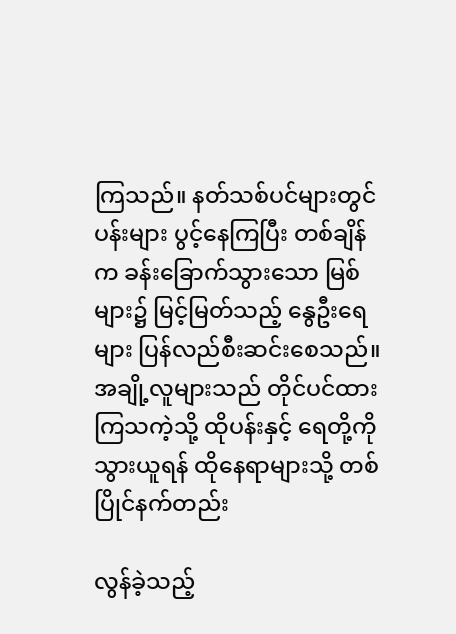ကြသည်။ နတ်သစ်ပင်များတွင် ပန်းများ ပွင့်နေကြပြီး တစ်ချိန်က ခန်းခြောက်သွားသော မြစ်များ၌ မြင့်မြတ်သည့် နွေဦးရေများ ပြန်လည်စီးဆင်းစေသည်။ အချို့လူများသည် တိုင်ပင်ထားကြသကဲ့သို့ ထိုပန်းနှင့် ရေတို့ကို သွားယူရန် ထိုနေရာများသို့ တစ်ပြိုင်နက်တည်း

လွန်ခဲ့သည့်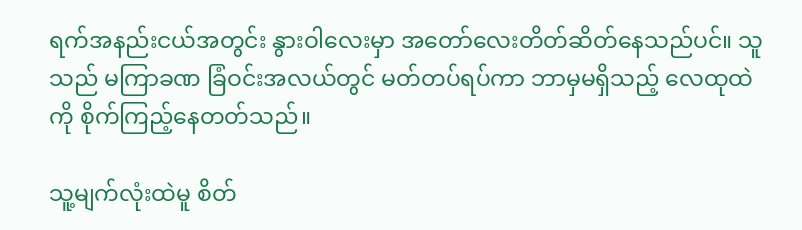ရက်အနည်းငယ်အတွင်း နွားဝါလေးမှာ အတော်လေးတိတ်ဆိတ်နေသည်ပင်။ သူသည် မကြာခဏ ခြံဝင်းအလယ်တွင် မတ်တပ်ရပ်ကာ ဘာမှမရှိသည့် လေထုထဲကို စိုက်ကြည့်နေတတ်သည်။

သူ့မျက်လုံးထဲမူ စိတ်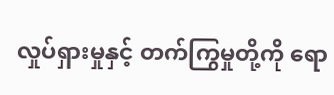လှုပ်ရှားမှုနှင့် တက်ကြွမှုတို့ကို ရော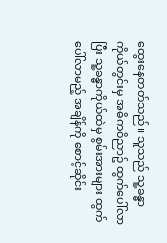ထွေးနေတတ်သည်။ သူသည် သူ့ခန္ဓာကိုယ်တွင်းမှ အဓိကဝိညာဥ် ထွက်ပေါ်လာပြီး သူ့ခန္ဓာကိုယ်ထဲမှ စွမ်းအားများ ထွက်ပေါ်လာမည့် အချိန်ကို စောင့်ဆိုင်း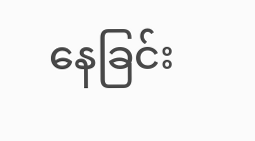နေခြင်း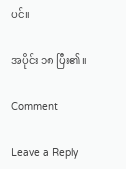ပင်။

အပိုင်း ၁၈ ပြီး၏။

Comment

Leave a Reply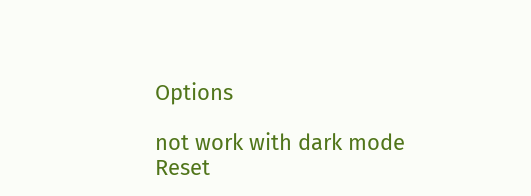Options

not work with dark mode
Reset